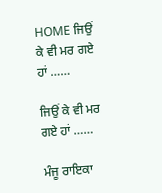HOME ਜਿਉਂ ਕੇ ਵੀ ਮਰ ਗਏ ਹਾਂ ……

ਜਿਉਂ ਕੇ ਵੀ ਮਰ ਗਏ ਹਾਂ ……

ਮੰਜੂ ਰਾਇਕਾ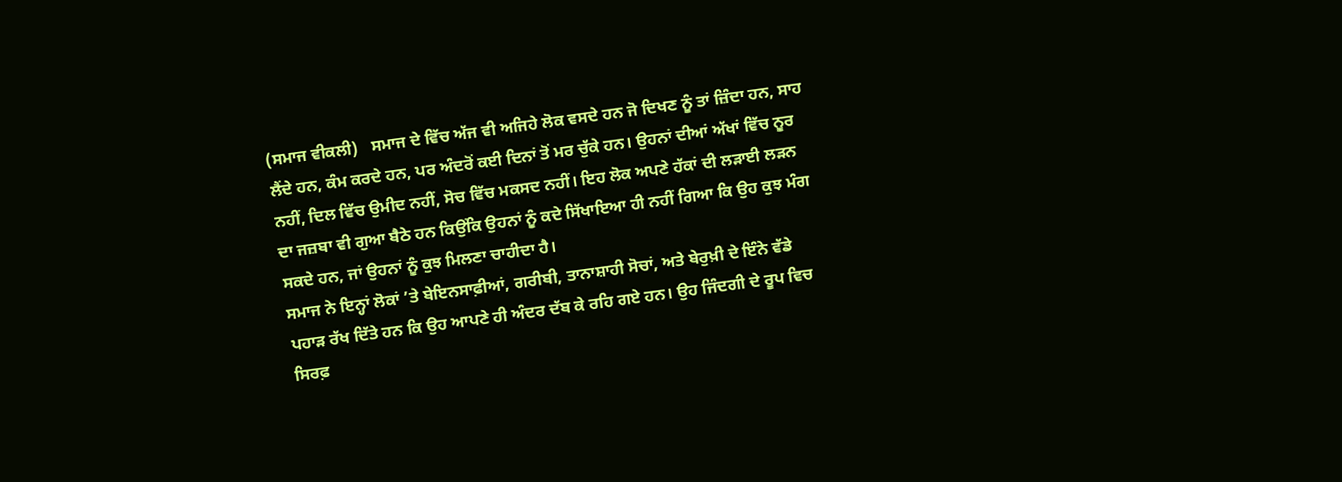(ਸਮਾਜ ਵੀਕਲੀ)   ਸਮਾਜ ਦੇ ਵਿੱਚ ਅੱਜ ਵੀ ਅਜਿਹੇ ਲੋਕ ਵਸਦੇ ਹਨ ਜੋ ਦਿਖਣ ਨੂੰ ਤਾਂ ਜ਼ਿੰਦਾ ਹਨ, ਸਾਹ ਲੈਂਦੇ ਹਨ, ਕੰਮ ਕਰਦੇ ਹਨ, ਪਰ ਅੰਦਰੋਂ ਕਈ ਦਿਨਾਂ ਤੋਂ ਮਰ ਚੁੱਕੇ ਹਨ। ਉਹਨਾਂ ਦੀਆਂ ਅੱਖਾਂ ਵਿੱਚ ਨੂਰ ਨਹੀਂ, ਦਿਲ ਵਿੱਚ ਉਮੀਦ ਨਹੀਂ, ਸੋਚ ਵਿੱਚ ਮਕਸਦ ਨਹੀਂ। ਇਹ ਲੋਕ ਅਪਣੇ ਹੱਕਾਂ ਦੀ ਲੜਾਈ ਲੜਨ ਦਾ ਜਜ਼ਬਾ ਵੀ ਗੁਆ ਬੈਠੇ ਹਨ ਕਿਉਂਕਿ ਉਹਨਾਂ ਨੂੰ ਕਦੇ ਸਿੱਖਾਇਆ ਹੀ ਨਹੀਂ ਗਿਆ ਕਿ ਉਹ ਕੁਝ ਮੰਗ ਸਕਦੇ ਹਨ, ਜਾਂ ਉਹਨਾਂ ਨੂੰ ਕੁਝ ਮਿਲਣਾ ਚਾਹੀਦਾ ਹੈ।
ਸਮਾਜ ਨੇ ਇਨ੍ਹਾਂ ਲੋਕਾਂ ’ਤੇ ਬੇਇਨਸਾਫ਼ੀਆਂ, ਗਰੀਬੀ, ਤਾਨਾਸ਼ਾਹੀ ਸੋਚਾਂ, ਅਤੇ ਬੇਰੁਖ਼ੀ ਦੇ ਇੰਨੇ ਵੱਡੇ ਪਹਾੜ ਰੱਖ ਦਿੱਤੇ ਹਨ ਕਿ ਉਹ ਆਪਣੇ ਹੀ ਅੰਦਰ ਦੱਬ ਕੇ ਰਹਿ ਗਏ ਹਨ। ਉਹ ਜਿੰਦਗੀ ਦੇ ਰੂਪ ਵਿਚ ਸਿਰਫ਼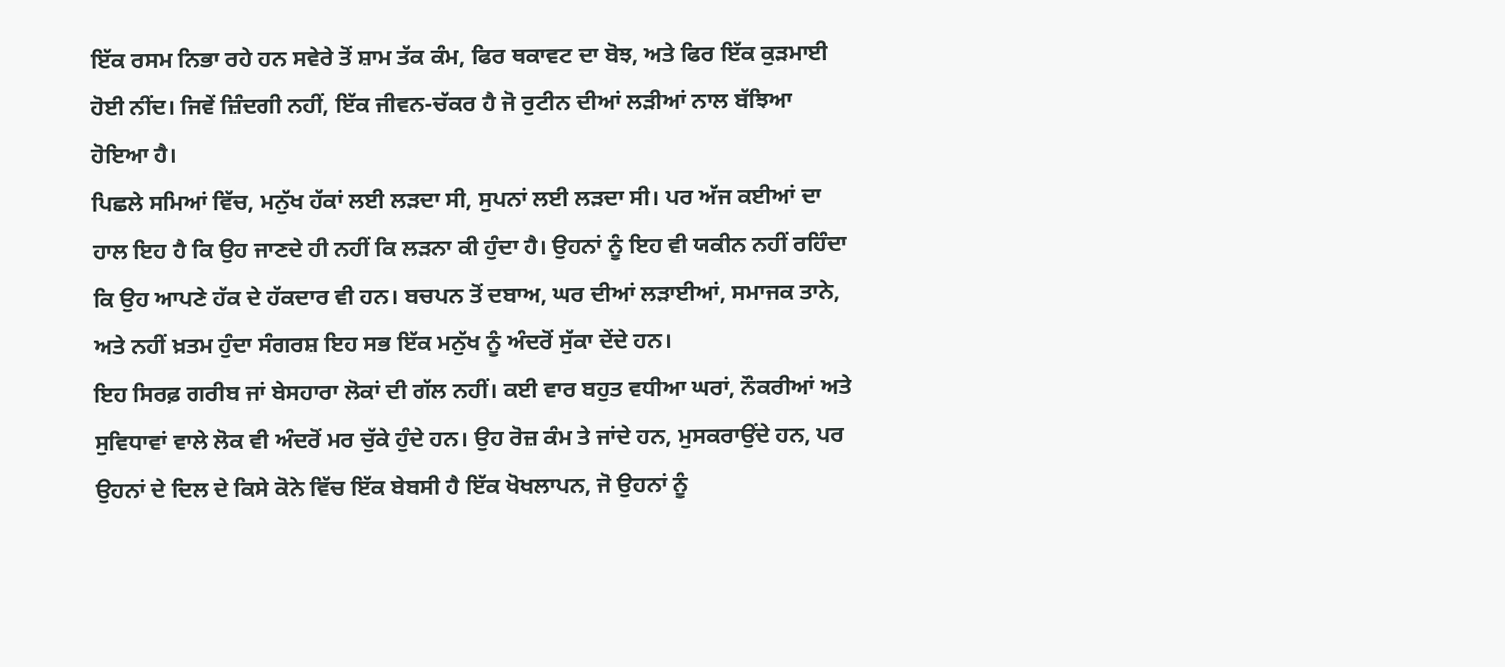ਇੱਕ ਰਸਮ ਨਿਭਾ ਰਹੇ ਹਨ ਸਵੇਰੇ ਤੋਂ ਸ਼ਾਮ ਤੱਕ ਕੰਮ, ਫਿਰ ਥਕਾਵਟ ਦਾ ਬੋਝ, ਅਤੇ ਫਿਰ ਇੱਕ ਕੁੜਮਾਈ ਹੋਈ ਨੀਂਦ। ਜਿਵੇਂ ਜ਼ਿੰਦਗੀ ਨਹੀਂ, ਇੱਕ ਜੀਵਨ-ਚੱਕਰ ਹੈ ਜੋ ਰੁਟੀਨ ਦੀਆਂ ਲੜੀਆਂ ਨਾਲ ਬੱਝਿਆ ਹੋਇਆ ਹੈ।
ਪਿਛਲੇ ਸਮਿਆਂ ਵਿੱਚ, ਮਨੁੱਖ ਹੱਕਾਂ ਲਈ ਲੜਦਾ ਸੀ, ਸੁਪਨਾਂ ਲਈ ਲੜਦਾ ਸੀ। ਪਰ ਅੱਜ ਕਈਆਂ ਦਾ ਹਾਲ ਇਹ ਹੈ ਕਿ ਉਹ ਜਾਣਦੇ ਹੀ ਨਹੀਂ ਕਿ ਲੜਨਾ ਕੀ ਹੁੰਦਾ ਹੈ। ਉਹਨਾਂ ਨੂੰ ਇਹ ਵੀ ਯਕੀਨ ਨਹੀਂ ਰਹਿੰਦਾ ਕਿ ਉਹ ਆਪਣੇ ਹੱਕ ਦੇ ਹੱਕਦਾਰ ਵੀ ਹਨ। ਬਚਪਨ ਤੋਂ ਦਬਾਅ, ਘਰ ਦੀਆਂ ਲੜਾਈਆਂ, ਸਮਾਜਕ ਤਾਨੇ, ਅਤੇ ਨਹੀਂ ਖ਼ਤਮ ਹੁੰਦਾ ਸੰਗਰਸ਼ ਇਹ ਸਭ ਇੱਕ ਮਨੁੱਖ ਨੂੰ ਅੰਦਰੋਂ ਸੁੱਕਾ ਦੇਂਦੇ ਹਨ।
ਇਹ ਸਿਰਫ਼ ਗਰੀਬ ਜਾਂ ਬੇਸਹਾਰਾ ਲੋਕਾਂ ਦੀ ਗੱਲ ਨਹੀਂ। ਕਈ ਵਾਰ ਬਹੁਤ ਵਧੀਆ ਘਰਾਂ, ਨੌਕਰੀਆਂ ਅਤੇ ਸੁਵਿਧਾਵਾਂ ਵਾਲੇ ਲੋਕ ਵੀ ਅੰਦਰੋਂ ਮਰ ਚੁੱਕੇ ਹੁੰਦੇ ਹਨ। ਉਹ ਰੋਜ਼ ਕੰਮ ਤੇ ਜਾਂਦੇ ਹਨ, ਮੁਸਕਰਾਉਂਦੇ ਹਨ, ਪਰ ਉਹਨਾਂ ਦੇ ਦਿਲ ਦੇ ਕਿਸੇ ਕੋਨੇ ਵਿੱਚ ਇੱਕ ਬੇਬਸੀ ਹੈ ਇੱਕ ਖੋਖਲਾਪਨ, ਜੋ ਉਹਨਾਂ ਨੂੰ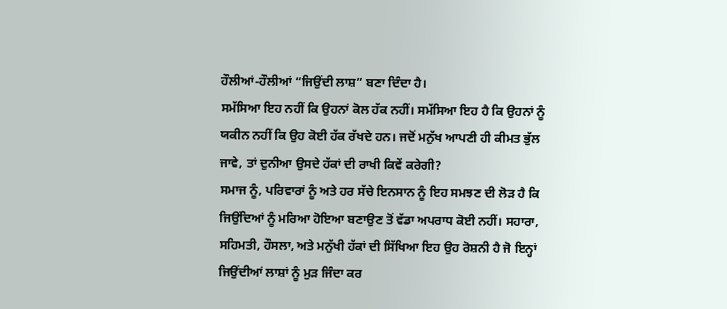ਹੌਲੀਆਂ-ਹੌਲੀਆਂ “ਜਿਉਂਦੀ ਲਾਸ਼” ਬਣਾ ਦਿੰਦਾ ਹੈ।
ਸਮੱਸਿਆ ਇਹ ਨਹੀਂ ਕਿ ਉਹਨਾਂ ਕੋਲ ਹੱਕ ਨਹੀਂ। ਸਮੱਸਿਆ ਇਹ ਹੈ ਕਿ ਉਹਨਾਂ ਨੂੰ ਯਕੀਨ ਨਹੀਂ ਕਿ ਉਹ ਕੋਈ ਹੱਕ ਰੱਖਦੇ ਹਨ। ਜਦੋਂ ਮਨੁੱਖ ਆਪਣੀ ਹੀ ਕੀਮਤ ਭੁੱਲ ਜਾਵੇ, ਤਾਂ ਦੁਨੀਆ ਉਸਦੇ ਹੱਕਾਂ ਦੀ ਰਾਖੀ ਕਿਵੇਂ ਕਰੇਗੀ?
ਸਮਾਜ ਨੂੰ, ਪਰਿਵਾਰਾਂ ਨੂੰ ਅਤੇ ਹਰ ਸੱਚੇ ਇਨਸਾਨ ਨੂੰ ਇਹ ਸਮਝਣ ਦੀ ਲੋੜ ਹੈ ਕਿ ਜਿਉਂਦਿਆਂ ਨੂੰ ਮਰਿਆ ਹੋਇਆ ਬਣਾਉਣ ਤੋਂ ਵੱਡਾ ਅਪਰਾਧ ਕੋਈ ਨਹੀਂ। ਸਹਾਰਾ, ਸਹਿਮਤੀ, ਹੌਸਲਾ, ਅਤੇ ਮਨੁੱਖੀ ਹੱਕਾਂ ਦੀ ਸਿੱਖਿਆ ਇਹ ਉਹ ਰੋਸ਼ਨੀ ਹੈ ਜੋ ਇਨ੍ਹਾਂ ਜਿਉਂਦੀਆਂ ਲਾਸ਼ਾਂ ਨੂੰ ਮੁੜ ਜਿੰਦਾ ਕਰ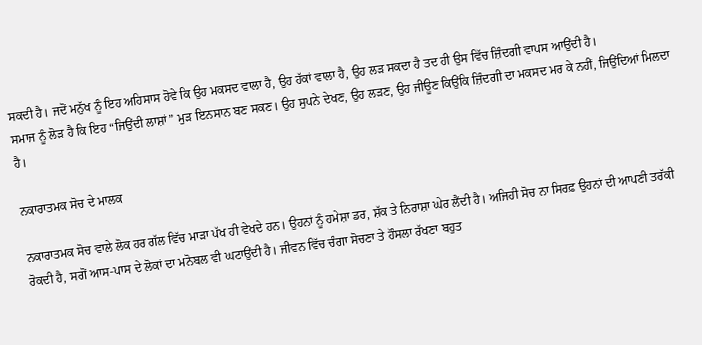ਸਕਦੀ ਹੈ। ਜਦੋਂ ਮਨੁੱਖ ਨੂੰ ਇਹ ਅਹਿਸਾਸ ਹੋਵੇ ਕਿ ਉਹ ਮਕਸਦ ਵਾਲਾ ਹੈ, ਉਹ ਹੱਕਾਂ ਵਾਲਾ ਹੈ, ਉਹ ਲੜ ਸਕਦਾ ਹੈ ਤਦ ਹੀ ਉਸ ਵਿੱਚ ਜ਼ਿੰਦਗੀ ਵਾਪਸ ਆਉਂਦੀ ਹੈ।
ਸਮਾਜ ਨੂੰ ਲੋੜ ਹੈ ਕਿ ਇਹ “ਜਿਉਂਦੀ ਲਾਸ਼ਾਂ” ਮੁੜ ਇਨਸਾਨ ਬਣ ਸਕਣ। ਉਹ ਸੁਪਨੇ ਦੇਖਣ, ਉਹ ਲੜਣ, ਉਹ ਜੀਊਣ ਕਿਉਂਕਿ ਜ਼ਿੰਦਗੀ ਦਾ ਮਕਸਦ ਮਰ ਕੇ ਨਹੀਂ, ਜਿਉਂਦਿਆਂ ਮਿਲਦਾ ਹੈ।

ਨਕਾਰਾਤਮਕ ਸੋਚ ਦੇ ਮਾਲਕ

ਨਕਾਰਾਤਮਕ ਸੋਚ ਵਾਲੇ ਲੋਕ ਹਰ ਗੱਲ ਵਿੱਚ ਮਾੜਾ ਪੱਖ ਹੀ ਵੇਖਦੇ ਹਨ। ਉਹਨਾਂ ਨੂੰ ਹਮੇਸ਼ਾ ਡਰ, ਸ਼ੱਕ ਤੇ ਨਿਰਾਸ਼ਾ ਘੇਰ ਲੈਂਦੀ ਹੈ। ਅਜਿਹੀ ਸੋਚ ਨਾ ਸਿਰਫ਼ ਉਹਨਾਂ ਦੀ ਆਪਣੀ ਤਰੱਕੀ ਰੋਕਦੀ ਹੈ, ਸਗੋਂ ਆਸ-ਪਾਸ ਦੇ ਲੋਕਾਂ ਦਾ ਮਨੋਬਲ ਵੀ ਘਟਾਉਂਦੀ ਹੈ। ਜੀਵਨ ਵਿੱਚ ਚੰਗਾ ਸੋਚਣਾ ਤੇ ਹੌਸਲਾ ਰੱਖਣਾ ਬਹੁਤ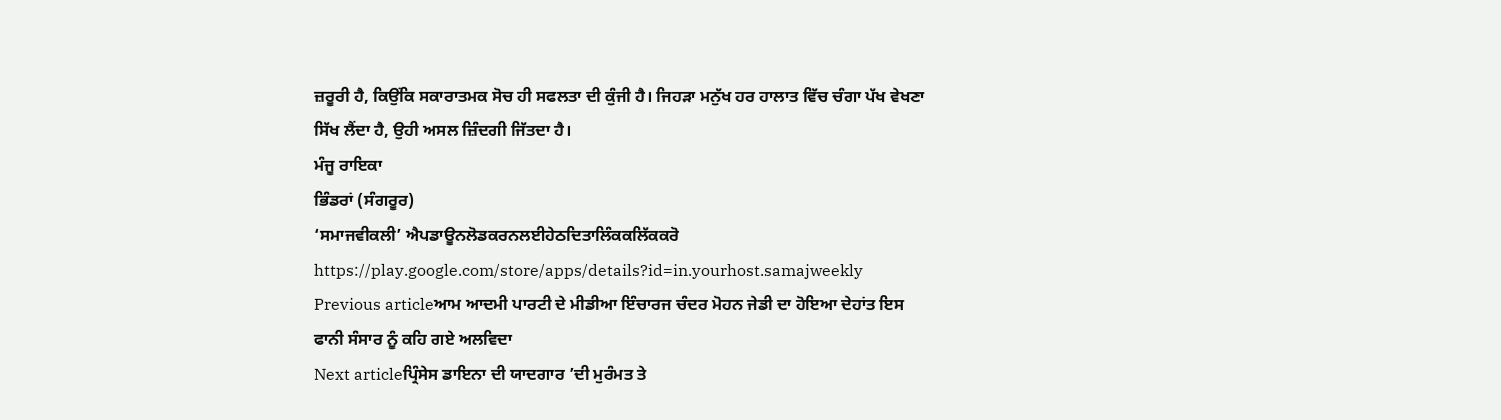ਜ਼ਰੂਰੀ ਹੈ, ਕਿਉਂਕਿ ਸਕਾਰਾਤਮਕ ਸੋਚ ਹੀ ਸਫਲਤਾ ਦੀ ਕੁੰਜੀ ਹੈ। ਜਿਹੜਾ ਮਨੁੱਖ ਹਰ ਹਾਲਾਤ ਵਿੱਚ ਚੰਗਾ ਪੱਖ ਵੇਖਣਾ ਸਿੱਖ ਲੈਂਦਾ ਹੈ, ਉਹੀ ਅਸਲ ਜ਼ਿੰਦਗੀ ਜਿੱਤਦਾ ਹੈ।
ਮੰਜੂ ਰਾਇਕਾ
ਭਿੰਡਰਾਂ (ਸੰਗਰੂਰ)
‘ਸਮਾਜਵੀਕਲੀ’ ਐਪਡਾਊਨਲੋਡਕਰਨਲਈਹੇਠਦਿਤਾਲਿੰਕਕਲਿੱਕਕਰੋ
https://play.google.com/store/apps/details?id=in.yourhost.samajweekly
Previous articleਆਮ ਆਦਮੀ ਪਾਰਟੀ ਦੇ ਮੀਡੀਆ ਇੰਚਾਰਜ ਚੰਦਰ ਮੋਹਨ ਜੇਡੀ ਦਾ ਹੋਇਆ ਦੇਹਾਂਤ ਇਸ ਫਾਨੀ ਸੰਸਾਰ ਨੂੰ ਕਹਿ ਗਏ ਅਲਵਿਦਾ
Next articleਪ੍ਰਿੰਸੇਸ ਡਾਇਨਾ ਦੀ ਯਾਦਗਾਰ ’ਦੀ ਮੁਰੰਮਤ ਤੇ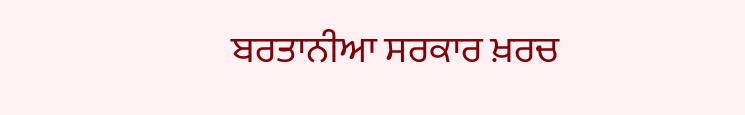ਬਰਤਾਨੀਆ ਸਰਕਾਰ ਖ਼ਰਚ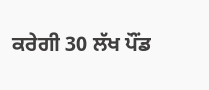ਕਰੇਗੀ 30 ਲੱਖ ਪੌਂਡ